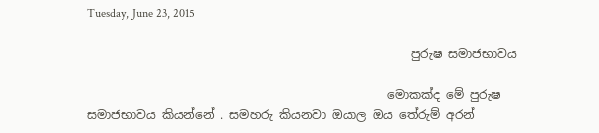Tuesday, June 23, 2015

                                                      පුරුෂ සමාජභාවය

                                                  මොකක්ද මේ පුරුෂ සමාජභාවය කියන්නේ . සමහරු කියනවා ඔයාල ඔය තේරුම් අරන්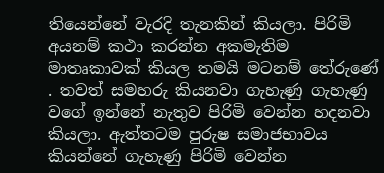තියෙන්නේ වැරදි තැනකින් කියලා. පිරිමි අයනම් කථා කරන්න අකමැතිම මාතෘකාවක් කියල තමයි මටනම් තේරුණේ . තවත් සමහරු කියනවා ගැහැණු ගැහැණු වගේ ඉන්නේ නැතුව පිරිමි වෙන්න හදනවා කියලා. ඇත්තටම පුරුෂ සමාජභාවය කියන්නේ ගැහැණු පිරිමි වෙන්න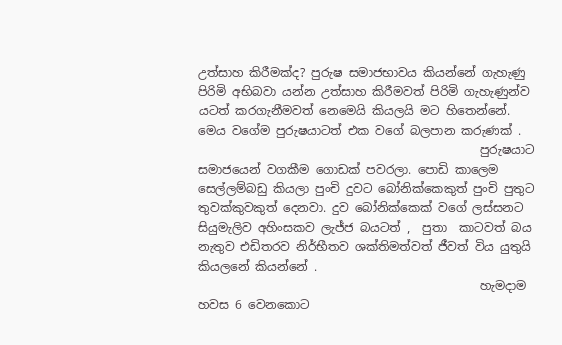උත්සාහ කිරීමක්ද? පුරුෂ සමාජභාවය කියන්නේ ගැහැණු පිරිමි අභිබවා යන්න උත්සාහ කිරීමවත් පිරිමි ගැහැණුන්ව යටත් කරගැනීමවත් නෙමෙයි කියලයි මට හිතෙන්නේ. මෙය වගේම පුරුෂයාටත් එක වගේ බලපාන කරුණක් .
                                               පුරුෂයාට සමාජයෙන් වගකීම ගොඩක් පවරලා. පොඩි කාලෙම සෙල්ලම්බඩු කියලා පුංචි දුවට බෝනික්කෙකුත් පුංචි පුතුට තුවක්කුවකුත් දෙනවා. දුව බෝනික්කෙක් වගේ ලස්සනට සියුමැලිව අහිංසකව ලැජ්ජ බයටත් ,  පුතා  කාටවත් බය නැතුව එඩිතරව නිර්භීතව ශක්තිමත්වත් ජීවත් විය යුතුයි කියලනේ කියන්නේ .
                                               හැමදාම හවස 6 වෙනකොට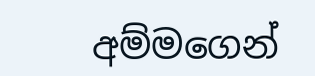අම්මගෙන්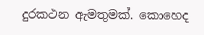දුරකථන ඇමතුමක්. කොහෙද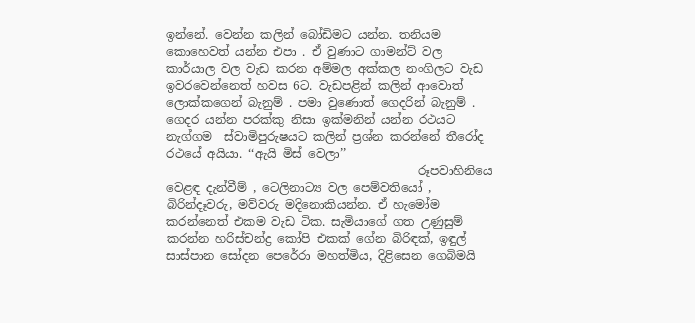ඉන්නේ. වෙන්න කලින් බෝඩිමට යන්න. තනියම කොහෙවත් යන්න එපා . ඒ වුණාට ගාමන්ට් වල කාර්යාල වල වැඩ කරන අම්මල අක්කල නංගිලට වැඩ ඉවරවෙන්නෙත් හවස 6ට. වැඩපළින් කලින් ආවොත් ලොක්කගෙන් බැනුම් . පමා වුණොත් ගෙදරින් බැනුම් . ගෙදර යන්න පරක්කු නිසා ඉක්මනින් යන්න රථයට නැග්ගම  ස්වාමිපුරුෂයට කලින් ප්‍රශ්න කරන්නේ තීරෝද රථයේ අයියා. ‘‘ඇයි මිස් වෙලා’’
                                          රූපවාහිනියෙ වෙළඳ දැන්වීම් , ටෙලිනාට්‍ය වල පෙම්වතියෝ , බිරින්දෑවරු, මව්වරු මදිනොකියන්න. ඒ හැමෝම කරන්නෙත් එකම වැඩ ටික. සැමියාගේ ගත උණුසුම් කරන්න හරිස්චන්ද්‍ර කෝපි එකක් ගේන බිරිඳක්, ඉඳුල් සාස්පාන සෝදන පෙරේරා මහත්මිය, දිළිසෙන ගෙබිමයි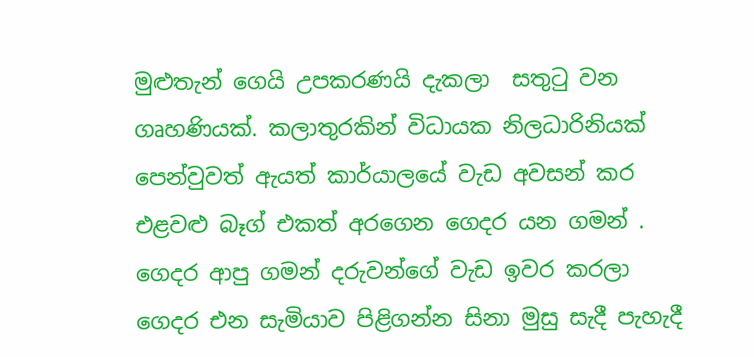මුළුතැන් ගෙයි උපකරණයි දැකලා  සතුටු වන ගෘහණියක්. කලාතුරකින් විධායක නිලධාරිනියක් පෙන්වුවත් ඇයත් කාර්යාලයේ වැඩ අවසන් කර එළවළු බෑග් එකත් අරගෙන ගෙදර යන ගමන් . ගෙදර ආපු ගමන් දරුවන්ගේ වැඩ ඉවර කරලා ගෙදර එන සැමියාව පිළිගන්න සිනා මුසු සැදී පැහැදී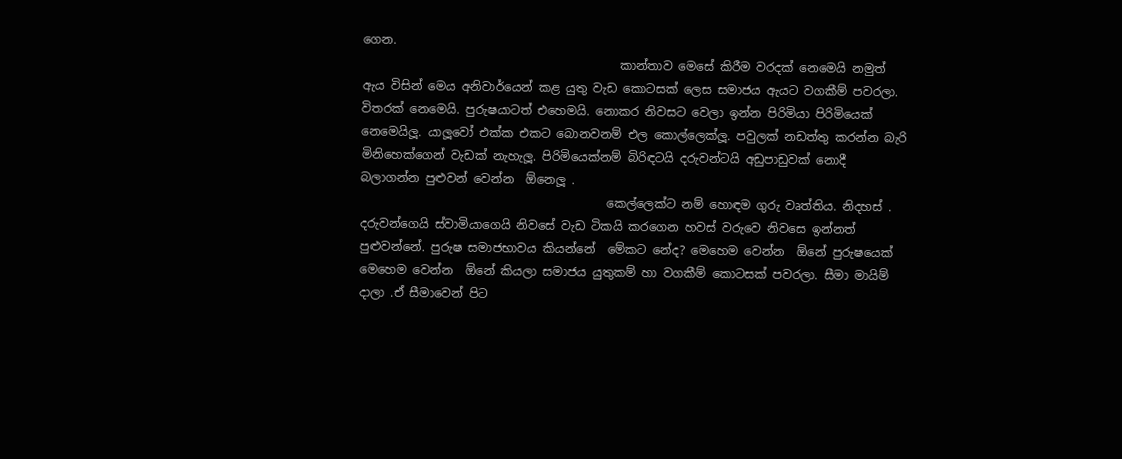ගෙන.
                                           කාන්තාව මෙසේ කිරීම වරදක් නෙමෙයි නමුත් ඇය විසින් මෙය අනිවාර්යෙන් කළ යුතු වැඩ කොටසක් ලෙස සමාජය ඇයට වගකීම් පවරලා. විතරක් නෙමෙයි. පුරුෂයාටත් එහෙමයි. නොකර නිවසට වෙලා ඉන්න පිරිමියා පිරිමියෙක් නෙමෙයිලූ. යාලූවෝ එක්ක එකට බොනවනම් එල කොල්ලෙක්ලූ. පවුලක් නඩත්තු කරන්න බැරි මිනිහෙක්ගෙන් වැඩක් නැහැලූ. පිරිමියෙක්නම් බිරිඳටයි දරුවන්ටයි අඩුපාඩුවක් නොදී බලාගන්න පුළුවන් වෙන්න  ඕනෙලූ .
                                         කෙල්ලෙක්ට නම් හොඳම ගුරු වෘත්තිය. නිදහස් . දරුවන්ගෙයි ස්වාමියාගෙයි නිවසේ වැඩ ටිකයි කරගෙන හවස් වරුවෙ නිවසෙ ඉන්නත් පුළුවන්නේ. පුරුෂ සමාජභාවය කියන්නේ  මේකට නේද? මෙහෙම වෙන්න  ඕනේ පුරුෂයෙක් මෙහෙම වෙන්න  ඕනේ කියලා සමාජය යුතුකම් හා වගකීම් කොටසක් පවරලා. සීමා මායිම් දාලා .ඒ සීමාවෙන් පිට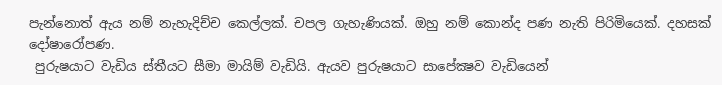පැන්නොත් ඇය නම් නැහැදිච්ච කෙල්ලක්. චපල ගැහැණියක්. ඔහු නම් කොන්ද පණ නැති පිරිමියෙක්. දහසක් දෝෂාරෝපණ.
 පුරුෂයාට වැඩිය ස්තීයට සීමා මායිම් වැඩියි. ඇයව පුරුෂයාට සාපේක්‍ෂව වැඩියෙන්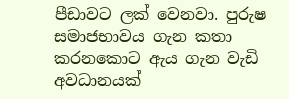පීඩාවට ලක් වෙනවා. පුරුෂ සමාජභාවය ගැන කතා කරනකොට ඇය ගැන වැඩි අවධානයක්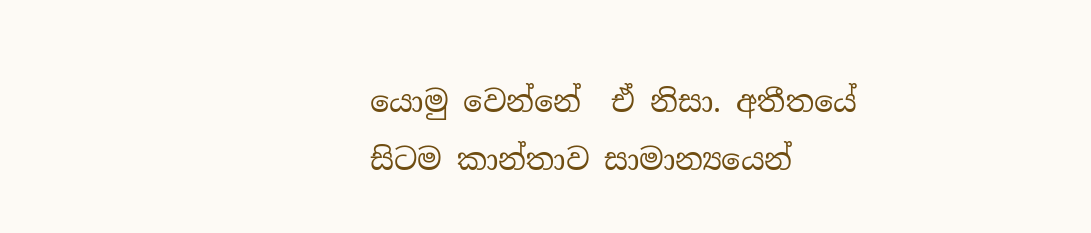යොමු වෙන්නේ  ඒ නිසා. අතීතයේ සිටම කාන්තාව සාමාන්‍යයෙන්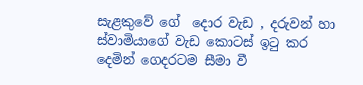සැළකුවේ ගේ  දොර වැඩ , දරුවන් හා ස්වාමියාගේ වැඩ කොටස් ඉටු කර දෙමින් ගෙදරටම සීමා වී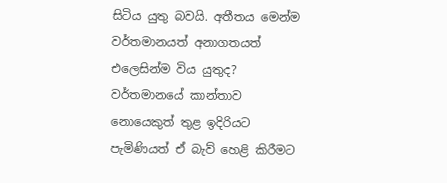සිටිය යුතු බවයි. අතීතය මෙන්ම වර්තමානයත් අනාගතයත් එලෙසින්ම විය යුතුද? වර්තමානයේ කාන්තාව නොයෙකුත් තුළ ඉදිරියට පැමිණියත් ඒ බැව් හෙළි කිරීමට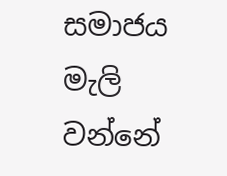සමාජය මැලි වන්නේ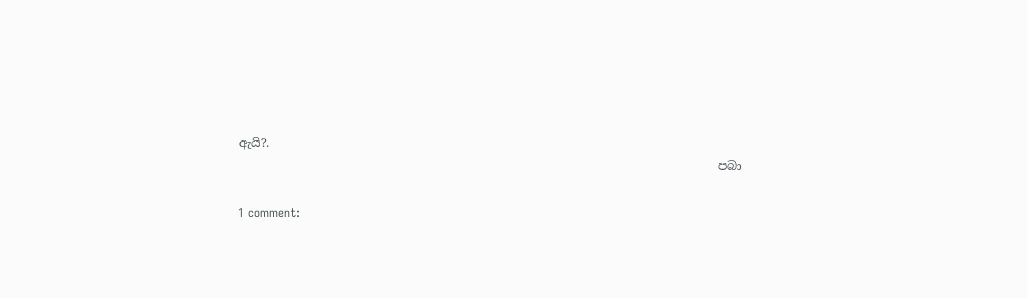ඇයි?.
                                                                                පබා

1 comment: